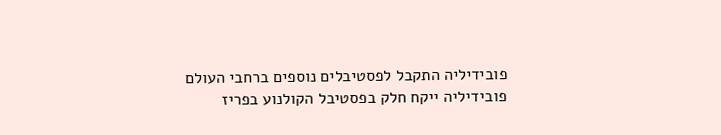פובידיליה התקבל לפסטיבלים נוספים ברחבי העולם
פובידיליה ייקח חלק בפסטיבל הקולנוע בפריז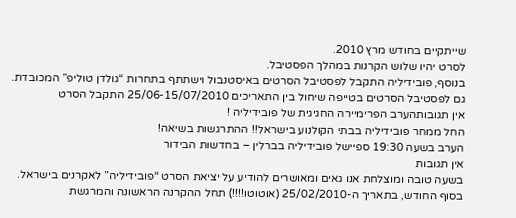שייתקיים בחודש מרץ 2010.
לסרט יהיו שלוש הקרנות במהלך הפסטיבל.
בנוסף, פובידיליה התקבל לפסטיבל הסרטים באיסטנבול וישתתף בתחרות “גולדן טוליפ” המכובדת.
גם לפסטיבל הסרטים בטייפה שיחול בין התאריכים 25/06-15/07/2010 התקבל הסרט
אין תגובותהערב הפרימיירה החגיגית של פובידיליה !
החל ממחר פובידיליה בבתי הקולנוע בישראל!! ההתרגשות בשיאה!
הערב בשעה 19:30 ספיישל פובידיליה בברלין – בחדשות הבידור
אין תגובות
בשעה טובה ומוצלחת אנו גאים ומאושרים להודיע על יציאת הסרט “פובידיליה” לאקרנים בישראל.
בסוף החודש, בתאריך ה-25/02/2010 (אוטוטו!!!!) תחל ההקרנה הראשונה והמרגשת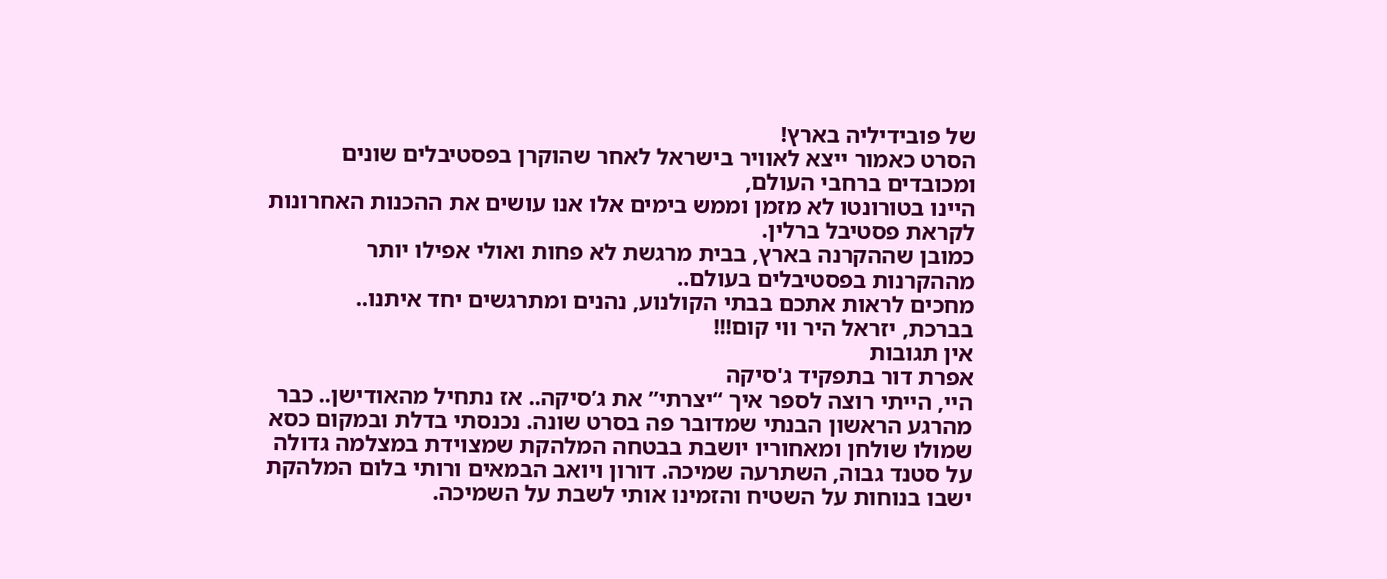של פובידיליה בארץ!
הסרט כאמור ייצא לאוויר בישראל לאחר שהוקרן בפסטיבלים שונים ומכובדים ברחבי העולם,
היינו בטורונטו לא מזמן וממש בימים אלו אנו עושים את ההכנות האחרונות לקראת פסטיבל ברלין.
כמובן שההקרנה בארץ, בבית מרגשת לא פחות ואולי אפילו יותר מההקרנות בפסטיבלים בעולם..
מחכים לראות אתכם בבתי הקולנוע, נהנים ומתרגשים יחד איתנו..
בברכת, יזראל היר ווי קום!!!
אין תגובות
אפרת דור בתפקיד ג'סיקה
היי, הייתי רוצה לספר איך “יצרתי” את ג’סיקה.. אז נתחיל מהאודישן.. כבר מהרגע הראשון הבנתי שמדובר פה בסרט שונה. נכנסתי בדלת ובמקום כסא שמולו שולחן ומאחוריו יושבת בבטחה המלהקת שמצוידת במצלמה גדולה על סטנד גבוה, השתרעה שמיכה. דורון ויואב הבמאים ורותי בלום המלהקת ישבו בנוחות על השטיח והזמינו אותי לשבת על השמיכה.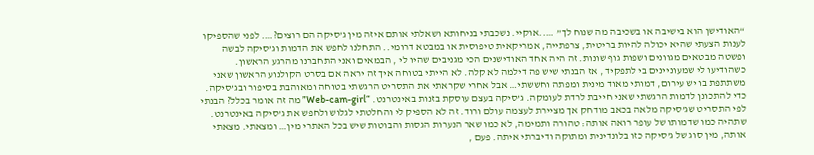“האודישן הוא בישיבה או בשכיבה מה שנוח לך” …..אוקיי. נשכבתי בניחותא ושאלתי אותם איזה מין ג’סיקה הם רוצים?…. לפני שהספיקו לענות הצעתי שהיא יכולה להיות בריטית, צרפתייה, אמריקאית טיפוסית או במבטא דרומי.. התחלנו לחפש את הדמות וג’סיקה לבשה ופשטה מבטאים מגוונים ושפות גוף שונות. זה היה אחד האודישנים הכי מגניבים שהיו לי , הבמאים ואני התחברנו מהרגע הראשון.
כשהודיעו לי שמעוניינים בי לתפקיד , אז הבנתי שיש פה דילמה לא קלה. לא הייתי בטוחה איך זה יראה אם בסרט הקולנוע הראשון שאני משתתפת בו יש עירום, דמותי מאוד מינית ומפתה וחששתי… אבל אחרי שקראתי את התסריט הרגשתי בטוחה ומאוהבת בסיפור ובג’סיקה.
כדי להתכונן לדמות הרגשתי שאני חייבת לרדת לעומקה. ג’סיקה בעצם עוסקת בזנות באינטרנט. “Web-cam-girl” מה זה אומר בכלל? הבנתי לפי התסריט שג’סיקה מלאה בכאב מודחק אך מציירת לעצמה עולם ורוד. זה לא הספיק לי והחלטתי לגלוש ולחפש את ג’סיקה באינטרנט. שתהיה כמו שדמותו של עופר רואה אותה: טהורה ותמימה, לא כמו שאר הנערות הגסות והבוטות שיש בכל האתרי מין… ומצאתי. מצאתי אותה, מין סוג של ג’סיקה כזו בלונדינית ומתוקה ודיברתי איתה. פעם ,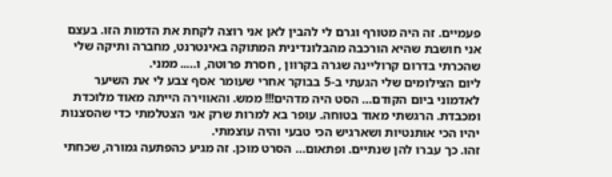פעמיים. זה היה מטורף וגרם לי להבין לאן אני רוצה לקחת את הדמות הזו. בעצם אני חושבת שהיא הורכבה מהבלונדינית המתוקה באינטרנט, מחברה ותיקה שלי שהכרתי בדרום קרוליינה שגרה בקרוון , חסרת פרוטה, ו….. ממני.
ליום הצילומים שלי הגעתי ב-5 בבוקר אחרי שעומר אסף צבע לי את השיער לאדמוני ביום הקודם… הסט היה מדהים!!! ממש. והאווירה הייתה מאוד מלוכדת ומכבדת. הרגשתי מאוד בטוחה. עופר בא למרות שרק אני הצטלמתי כדי שהסצנות יהיו הכי אותנטיות ושארגיש הכי טבעי והיה עוצמתי.
זהו. כך עברו להן שנתיים. ופתאום… הסרט מוכן. זה מגיע כהפתעה גמורה, שכחתי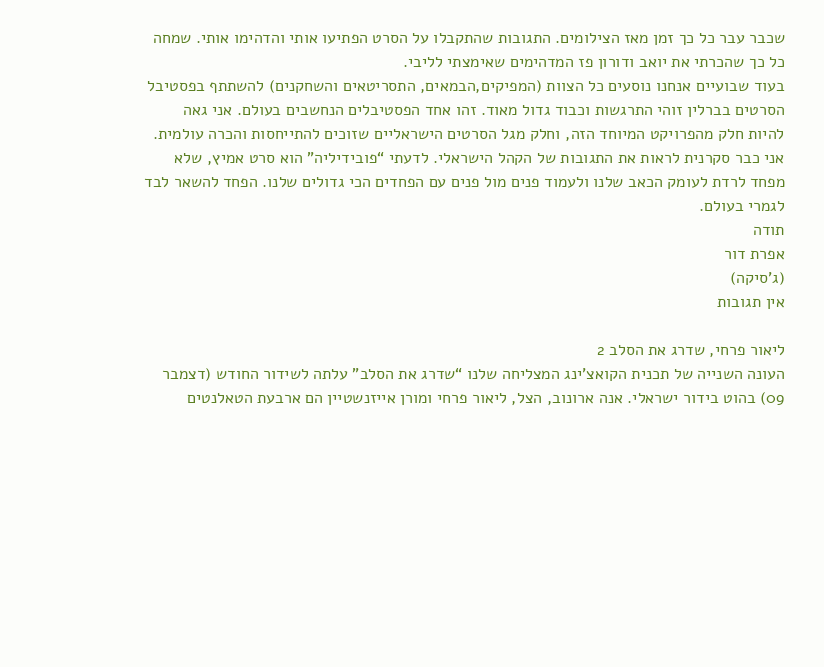שכבר עבר כל כך זמן מאז הצילומים. התגובות שהתקבלו על הסרט הפתיעו אותי והדהימו אותי. שמחה כל כך שהכרתי את יואב ודורון פז המדהימים שאימצתי לליבי.
בעוד שבועיים אנחנו נוסעים כל הצוות (המפיקים,הבמאים, התסריטאים והשחקנים) להשתתף בפסטיבל הסרטים בברלין זוהי התרגשות וכבוד גדול מאוד. זהו אחד הפסטיבלים הנחשבים בעולם. אני גאה להיות חלק מהפרויקט המיוחד הזה, וחלק מגל הסרטים הישראליים שזוכים להתייחסות והכרה עולמית.
אני כבר סקרנית לראות את התגובות של הקהל הישראלי. לדעתי “פובידיליה” הוא סרט אמיץ, שלא מפחד לרדת לעומק הכאב שלנו ולעמוד פנים מול פנים עם הפחדים הכי גדולים שלנו. הפחד להשאר לבד לגמרי בעולם.
תודה
אפרת דור
(ג’סיקה)
אין תגובות

ליאור פרחי, שדרג את הסלב 2
העונה השנייה של תכנית הקואצ’ינג המצליחה שלנו “שדרג את הסלב” עלתה לשידור החודש (דצמבר 09) בהוט בידור ישראלי. אנה ארונוב, הצל, ליאור פרחי ומורן אייזנשטיין הם ארבעת הטאלנטים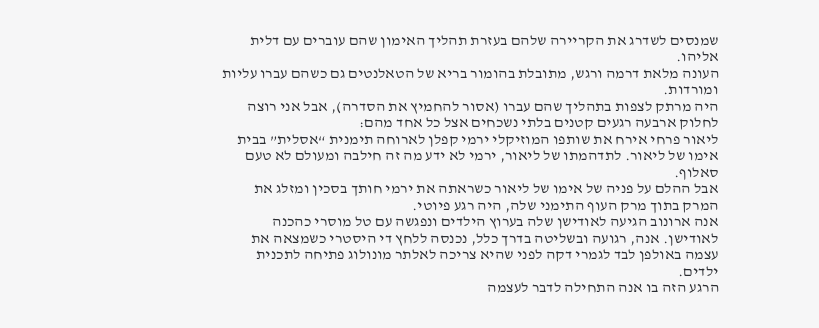שמנסים לשדרג את הקריירה שלהם בעזרת תהליך האימון שהם עוברים עם דלית אליהו.
העונה מלאת דרמה ורגש, מתובלת בהומור בריא של הטאלנטים גם כשהם עברו עליות ומורדות.
היה מרתק לצפות בתהליך שהם עברו (אסור להחמיץ את הסדרה), אבל אני רוצה לחלוק ארבעה רגעים קטנים בלתי נשכחים אצל כל אחד מהם:
ליאור פרחי אירח את שותפו המוזיקלי ירמי קפלן לארוחה תימנית “אסלית” בבית אימו של ליאור. לתדהמתו של ליאור, ירמי לא ידע מה זה חילבה ומעולם לא טעם סאלוף.
אבל ההלם על פניה של אימו של ליאור כשראתה את ירמי חותך בסכין ומזלג את המרק בתוך מרק העוף התימני שלה, היה רגע פיוטי.
אנה ארונוב הגיעה לאודישן שלה בערוץ הילדים ונפגשה עם טל מוסרי כהכנה לאודישן. אנה, רגועה ובשליטה בדרך כלל, נכנסה ללחץ די היסטרי כשמצאה את עצמה באולפן לבד לגמרי דקה לפני שהיא צריכה לאלתר מונולוג פתיחה לתכנית ילדים.
הרגע הזה בו אנה התחילה לדבר לעצמה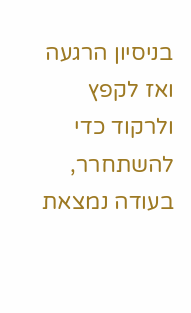בניסיון הרגעה ואז לקפץ ולרקוד כדי להשתחרר, בעודה נמצאת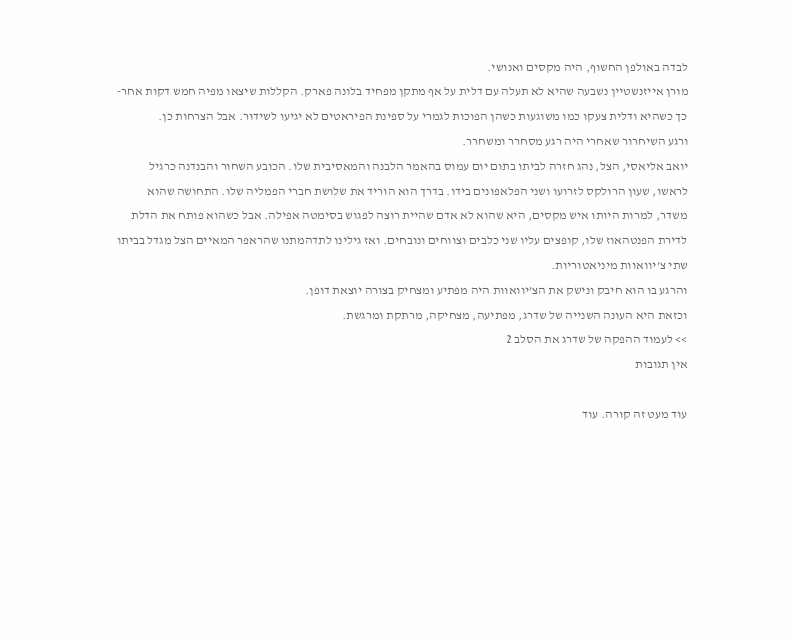לבדה באולפן החשוף, היה מקסים ואנושי.
מורן אייזנשטיין נשבעה שהיא לא תעלה עם דלית על אף מתקן מפחיד בלונה פארק. הקללות שיצאו מפיה חמש דקות אחר-כך כשהיא ודלית צעקו כמו משוגעות כשהן הפוכות לגמרי על ספינת הפיראטים לא יגיעו לשידור. אבל הצרחות כן.
ורגע השיחרור שאחרי היה רגע מסחרר ומשחרר.
יואב אליאסי, הצל, נהג חזרה לביתו בתום יום עמוס בהאמר הלבנה והמאסיבית שלו. הכובע השחור והבנדנה כרגיל לראשו, שעון הרולקס לזרועו ושני הפלאפונים בידו. בדרך הוא הוריד את שלושת חברי הפמליה שלו. התחושה שהוא משדר, למרות היותו איש מקסים, היא שהוא לא אדם שהיית רוצה לפגוש בסימטה אפילה. אבל כשהוא פותח את הדלת לדירת הפנטהאוז שלו, קופצים עליו שני כלבים וצווחים ונובחים. ואז גילינו לתדהמתנו שהראפר המאיים הצל מגדל בביתו שתי צ’יוואוות מיניאטוריות.
והרגע בו הוא חיבק ונישק את הצ’יוואוות היה מפתיע ומצחיק בצורה יוצאת דופן.
וכזאת היא העונה השנייה של שדרג, מפתיעה, מצחיקה, מרתקת ומרגשת.
>> לעמוד ההפקה של שדרג את הסלב 2
אין תגובות

עוד מעט זה קורה. עוד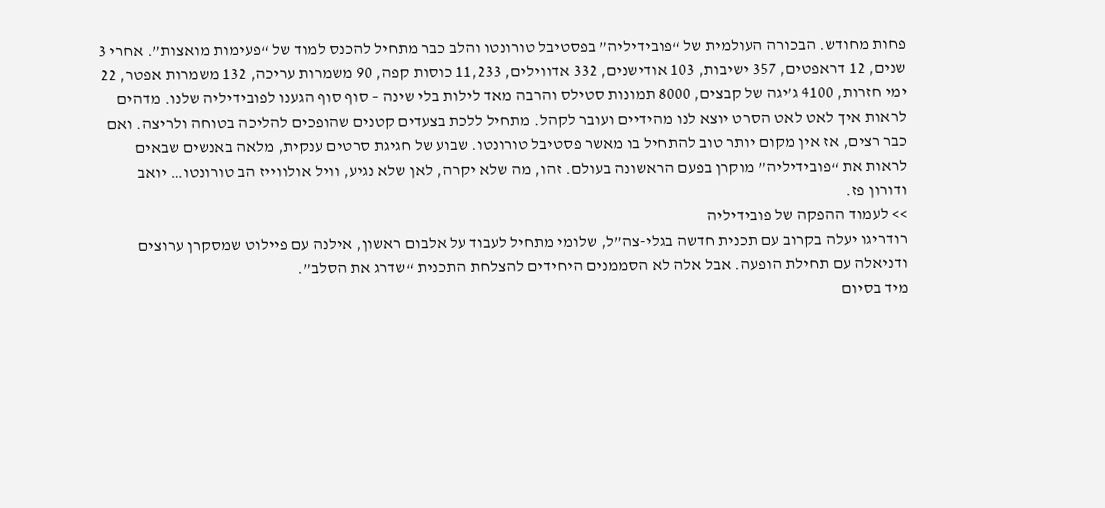פחות מחודש. הבכורה העולמית של “פובידיליה” בפסטיבל טורונטו והלב כבר מתחיל להכנס למוד של “פעימות מואצות”. אחרי 3 שנים, 12 דראפטים, 357 ישיבות, 103 אודישנים, 332 אדווילים, 11,233 כוסות קפה, 90 משמרות עריכה, 132 משמרות אפטר, 22 ימי חזרות, 4100 ג’יגה של קבצים, 8000 תמונות סטילס והרבה מאד לילות בלי שינה – סוף סוף הגענו לפובידיליה שלנו. מדהים לראות איך לאט לאט הסרט יוצא לנו מהידיים ועובר לקהל. מתחיל ללכת בצעדים קטנים שהופכים להליכה בטוחה ולריצה. ואם כבר רצים, אז אין מקום יותר טוב להתחיל בו מאשר פסטיבל טורונטו. שבוע של חגיגת סרטים ענקית, מלאה באנשים שבאים לראות את “פובידיליה” מוקרן בפעם הראשונה בעולם. זהו, מה שלא יקרה, לאן שלא נגיע, וויל אולווייז הב טורונטו… יואב ודורון פז.
>> לעמוד ההפקה של פובידיליה
רודריגו יעלה בקרוב עם תכנית חדשה בגלי-צה”ל, שלומי מתחיל לעבוד על אלבום ראשון, אילנה עם פיילוט שמסקרן ערוצים ודניאלה עם תחילת הופעה. אבל אלה לא הסממנים היחידים להצלחת התכנית “שדרג את הסלב”.
מיד בסיום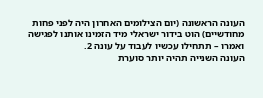העונה הראשונה (יום הצילומים האחרון היה לפני פחות מחודשיים) הוט בידור ישראלי מיד הזמינו אותנו לפגישה ואמרו – תתחילו עכשיו לעבוד על עונה 2.
העונה השנייה תהיה יותר סוערת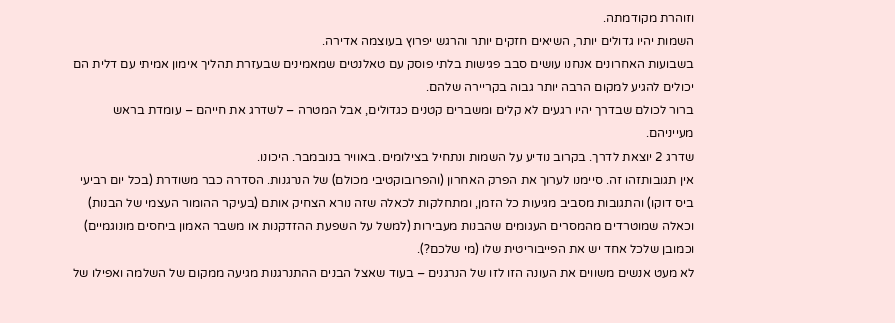וזוהרת מקודמתה.
השמות יהיו גדולים יותר, השיאים חזקים יותר והרגש יפרוץ בעוצמה אדירה.
בשבועות האחרונים אנחנו עושים סבב פגישות בלתי פוסק עם טאלנטים שמאמינים שבעזרת תהליך אימון אמיתי עם דלית הם יכולים להגיע למקום הרבה יותר גבוה בקריירה שלהם.
ברור לכולם שבדרך יהיו רגעים לא קלים ומשברים קטנים כגדולים, אבל המטרה – לשדרג את חייהם – עומדת בראש מעייניהם.
שדרג 2 יוצאת לדרך. בקרוב נודיע על השמות ונתחיל בצילומים. באוויר בנובמבר. היכונו.
אין תגובותזהו זה. סיימנו לערוך את הפרק האחרון (והפרובוקטיבי מכולם) של הנרגנות. הסדרה כבר משודרת (בכל יום רביעי ביס דוקו) והתגובות מסביב מגיעות כל הזמן, ומתחלקות לכאלה שזה נורא הצחיק אותם (בעיקר ההומור העצמי של הבנות) וכאלה שמוטרדים מהמסרים העגומים שהבנות מעבירות (למשל על השפעת ההזדקנות או משבר האמון ביחסים מונוגמיים) וכמובן שלכל אחד יש את הפייבוריטית שלו (מי שלכם?).
לא מעט אנשים משווים את העונה הזו לזו של הנרגנים – בעוד שאצל הבנים ההתנרגנות מגיעה ממקום של השלמה ואפילו של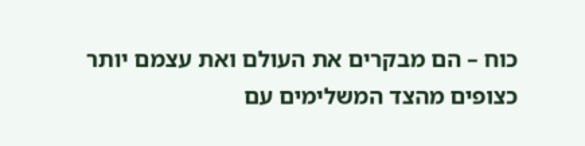כוח – הם מבקרים את העולם ואת עצמם יותר כצופים מהצד המשלימים עם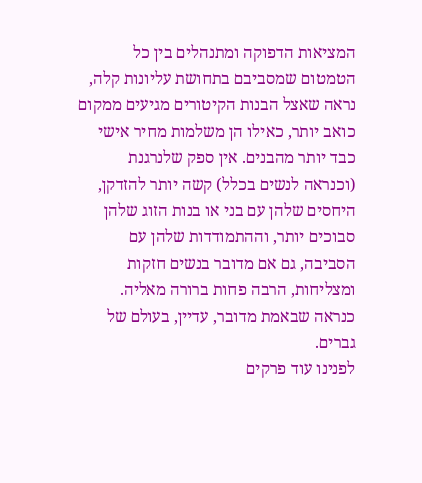המציאות הדפוקה ומתנהלים בין כל הטמטום שמסביבם בתחושת עליונות קלה, נראה שאצל הבנות הקיטורים מגיעים ממקום כואב יותר, כאילו הן משלמות מחיר אישי כבד יותר מהבנים. אין ספק שלנרגנת (וכנראה לנשים בכלל) קשה יותר להזדקן, היחסים שלהן עם בני או בנות הזוג שלהן סבוכים יותר, וההתמודדות שלהן עם הסביבה, גם אם מדובר בנשים חזקות ומצליחות, הרבה פחות ברורה מאליה. כנראה שבאמת מדובר, עדיין, בעולם של גברים.
לפנינו עוד פרקים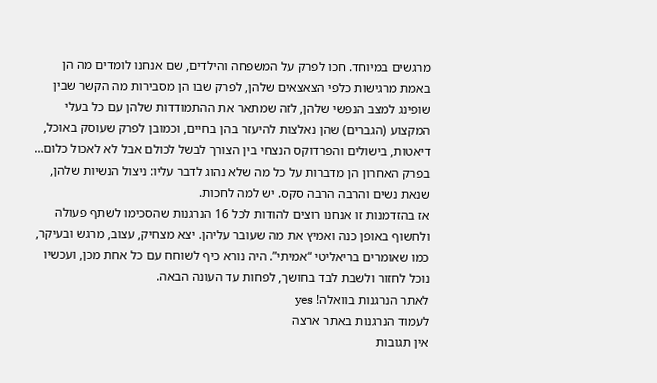מרגשים במיוחד. חכו לפרק על המשפחה והילדים, שם אנחנו לומדים מה הן באמת מרגישות כלפי הצאצאים שלהן, לפרק שבו הן מסבירות מה הקשר שבין שופינג למצב הנפשי שלהן, לזה שמתאר את ההתמודדות שלהן עם כל בעלי המקצוע (הגברים) שהן נאלצות להיעזר בהן בחיים, וכמובן לפרק שעוסק באוכל, דיאטות, בישולים והפרדוקס הנצחי בין הצורך לבשל לכולם אבל לא לאכול כלום… בפרק האחרון הן מדברות על כל מה שלא נהוג לדבר עליו: ניצול הנשיות שלהן, שנאת נשים והרבה הרבה סקס. יש למה לחכות.
אז בהזדמנות זו אנחנו רוצים להודות לכל 16 הנרגנות שהסכימו לשתף פעולה ולחשוף באופן כנה ואמיץ את מה שעובר עליהן. יצא מצחיק, עצוב, מרגש ובעיקר, כמו שאומרים בריאליטי “אמיתי”. היה נורא כיף לשוחח עם כל אחת מכן, ועכשיו נוכל לחזור ולשבת לבד בחושך, לפחות עד העונה הבאה.
לאתר הנרגנות בוואלה! yes
לעמוד הנרגנות באתר ארצה
אין תגובות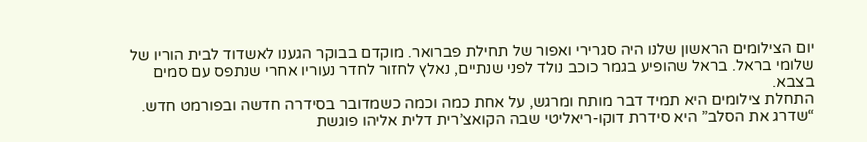יום הצילומים הראשון שלנו היה סגרירי ואפור של תחילת פברואר. מוקדם בבוקר הגענו לאשדוד לבית הוריו של שלומי בראל. בראל שהופיע בגמר כוכב נולד לפני שנתיים, נאלץ לחזור לחדר נעוריו אחרי שנתפס עם סמים בצבא.
התחלת צילומים היא תמיד דבר מותח ומרגש, על אחת כמה וכמה כשמדובר בסידרה חדשה ובפורמט חדש.
“שדרג את הסלב” היא סידרת דוקו-ריאליטי שבה הקואצ’רית דלית אליהו פוגשת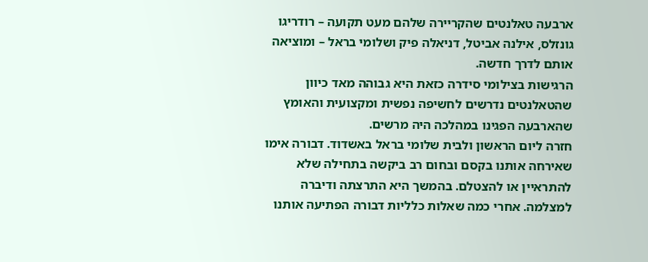ארבעה טאלנטים שהקריירה שלהם מעט תקועה – רודריגו גונזלס, אילנה אביטל, דניאלה פיק ושלומי בראל – ומוציאה אותם לדרך חדשה.
הרגישות בצילומי סידרה כזאת היא גבוהה מאד כיוון שהטאלנטים נדרשים לחשיפה נפשית ומקצועית והאומץ שהארבעה הפגינו במהלכה היה מרשים.
חזרה ליום הראשון ולבית שלומי בראל באשדוד. דבורה אימו שאירחה אותנו בקסם ובחום רב ביקשה בתחילה שלא להתראיין או להצטלם. בהמשך היא התרצתה ודיברה למצלמה. אחרי כמה שאלות כלליות דבורה הפתיעה אותנו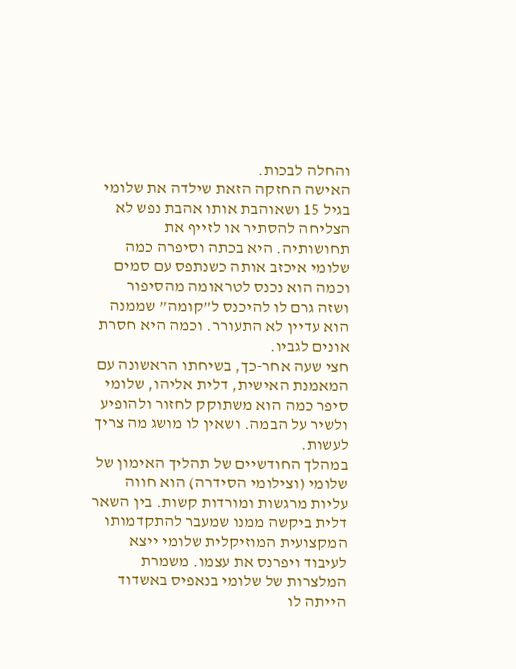והחלה לבכות.
האישה החזקה הזאת שילדה את שלומי בגיל 15 ושאוהבת אותו אהבת נפש לא הצליחה להסתיר או לזייף את תחושותיה. היא בכתה וסיפרה כמה שלומי איכזב אותה כשנתפס עם סמים וכמה הוא נכנס לטראומה מהסיפור ושזה גרם לו להיכנס ל”קומה” שממנה הוא עדיין לא התעורר. וכמה היא חסרת אונים לגביו.
חצי שעה אחר-כך, בשיחתו הראשונה עם המאמנת האישית, דלית אליהו, שלומי סיפר כמה הוא משתוקק לחזור ולהופיע ולשיר על הבמה. ושאין לו מושג מה צריך לעשות.
במהלך החודשיים של תהליך האימון של שלומי (וצילומי הסידרה) הוא חווה עליות מרגשות ומורדות קשות. בין השאר דלית ביקשה ממנו שמעבר להתקדמותו המקצועית המוזיקלית שלומי ייצא לעיבוד ויפרנס את עצמו. משמרת המלצרות של שלומי בנאפיס באשדוד הייתה לו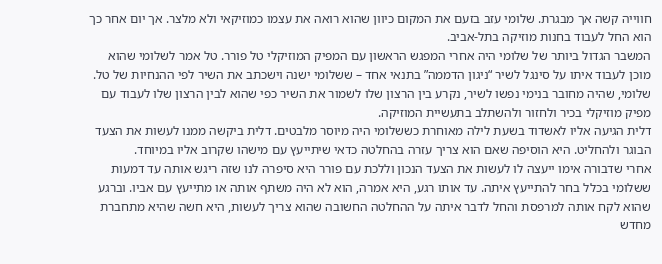חווייה קשה אך מבגרת. שלומי עזב בזעם את המקום כיוון שהוא רואה את עצמו כמוזיקאי ולא מלצר. אך יום אחר כך הוא החל לעבוד בחנות מוזיקה בתל-אביב.
המשבר הגדול ביותר של שלומי היה אחרי המפגש הראשון עם המפיק המוזיקלי טל פורר. טל אמר לשלומי שהוא מוכן לעבוד איתו על סינגל לשיר “ניגון הדממה” בתנאי אחד – ששלומי ישנה וישכתב את השיר לפי ההנחיות של טל. שלומי, שהיה מחובר בנימי נפשו לשיר, נקרע בין הרצון שלו לשמור את השיר כפי שהוא לבין הרצון שלו לעבוד עם מפיק מוזיקלי בכיר ולחזור ולהשתלב בתעשיית המוזיקה.
דלית הגיעה אליו לאשדוד בשעת לילה מאוחרת כששלומי היה מיוסר מלבטים. דלית ביקשה ממנו לעשות את הצעד הבוגר ולהחליט. היא הוסיפה שאם הוא צריך עזרה בהחלטה כדאי שיתייעץ עם מישהו שקרוב אליו במיוחד.
אחרי שדבורה אימו ייעצה לו לעשות את הצעד הנכון וללכת עם פורר היא סיפרה לנו שזה ריגש אותה עד דמעות ששלומי בכלל בחר להתייעץ איתה. עד אותו רגע, היא אמרה, הוא לא היה משתף אותה או מתייעץ עם אביו. וברגע שהוא לקח אותה למרפסת והחל לדבר איתה על ההחלטה החשובה שהוא צריך לעשות, היא חשה שהיא מתחברת מחדש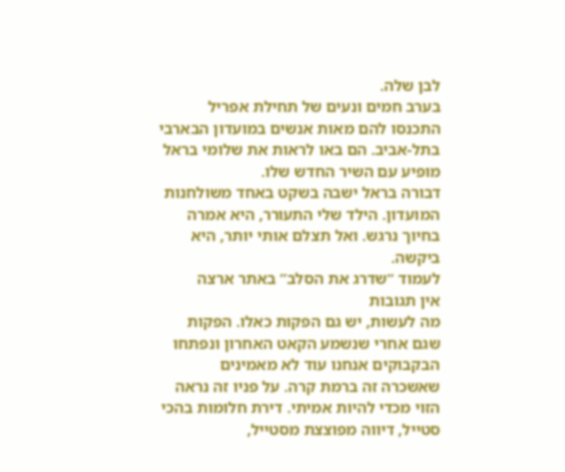לבן שלה.
בערב חמים ונעים של תחילת אפריל התכנסו להם מאות אנשים במועדון הבארבי בתל-אביב. הם באו לראות את שלומי בראל מופיע עם השיר החדש שלו.
דבורה בראל ישבה בשקט באחד משולחנות המועדון. הילד שלי התעורר, היא אמרה בחיוך נרגש. ואל תצלם אותי יותר, היא ביקשה.
לעמוד “שדרג את הסלב” באתר ארצה
אין תגובות
מה לעשות, יש גם הפקות כאלו. הפקות שגם אחרי שנשמע הקאט האחרון ונפתחו הבקבוקים אנחנו עוד לא מאמינים שאשכרה זה ברמת קרה. על פניו זה נראה הזוי מכדי להיות אמיתי. דירת חלומות בהכי סטייל, דיווה מפוצצת מסטייל,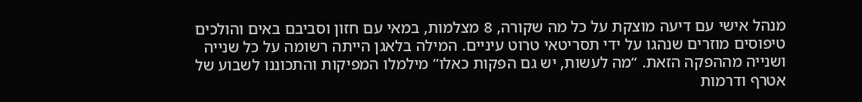מנהל אישי עם דיעה מוצקת על כל מה שקורה, 8 מצלמות, במאי עם חזון וסביבם באים והולכים טיפוסים מוזרים שנהגו על ידי תסריטאי טרוט עיניים. המילה בלאגן הייתה רשומה על כל שנייה ושנייה מההפקה הזאת. “מה לעשות, יש גם הפקות כאלו” מילמלו המפיקות והתכוננו לשבוע של אטרף ודרמות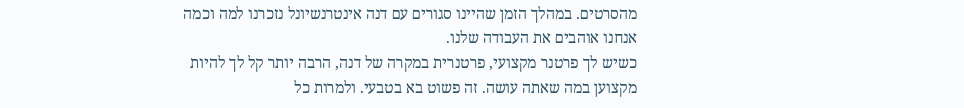מהסרטים. במהלך הזמן שהיינו סגורים עם דנה אינטרנשיונל נזכרנו למה וכמה אנחנו אוהבים את העבודה שלנו.
כשיש לך פרטנר מקצועי, פרטנרית במקרה של דנה, הרבה יותר קל לך להיות מקצוען במה שאתה עושה. זה פשוט בא בטבעי. ולמרות כל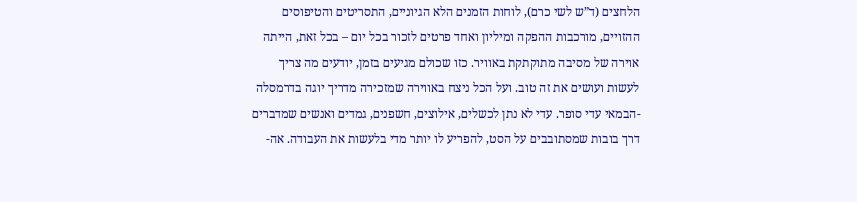הלחצים (ד”ש לשי כרם), לוחות הזמנים הלא הגיוניים, התסריטים והטיפוסים ההזויים, מורכבות ההפקה ומיליון ואחד פרטים לזכור בכל יום – בכל זאת, הייתה אוירה של מסיבה מתוקתקת באוויר. כזו שכולם מגיעים בזמן, יודעים מה צריך לעשות ועושים את זה טוב. ועל הכל ניצח באווירה שמזכירה מדריך יוגה בדרמסלה -הבמאי עדי סופר. עדי לא נתן לכשלים, אילוצים, חשפנים, גמדים ואנשים שמדברים דרך בובות שמסתובבים על הסט, להפריע לו יותר מדי בלעשות את העבודה. אה-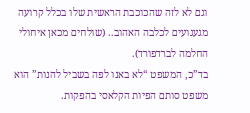וגם לא לזה שהכוכבת הראשית שלו בכלל קרועה מגעגועים לכלבה האהוב.. (שולחים מכאן איחולי החלמה לברדפורד).
בד”כ, המשפט “לא באנו לפה בשביל להנות” הוא משפט סותם הפיות הקלאסי בהפקות.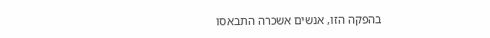בהפקה הזו, אנשים אשכרה התבאסו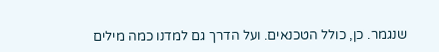שנגמר. כן, כולל הטכנאים. ועל הדרך גם למדנו כמה מילים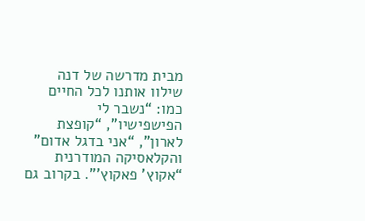מבית מדרשה של דנה שילוו אותנו לכל החיים כמו: “נשבר לי הפישפישיו”, “קופצת לארון”, “אני בדגל אדום” והקלאסיקה המודרנית “אקוץ’ פאקוץ’”. בקרוב גם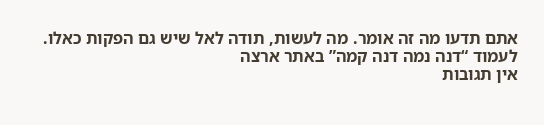אתם תדעו מה זה אומר. מה לעשות, תודה לאל שיש גם הפקות כאלו.
לעמוד “דנה נמה דנה קמה” באתר ארצה
אין תגובות